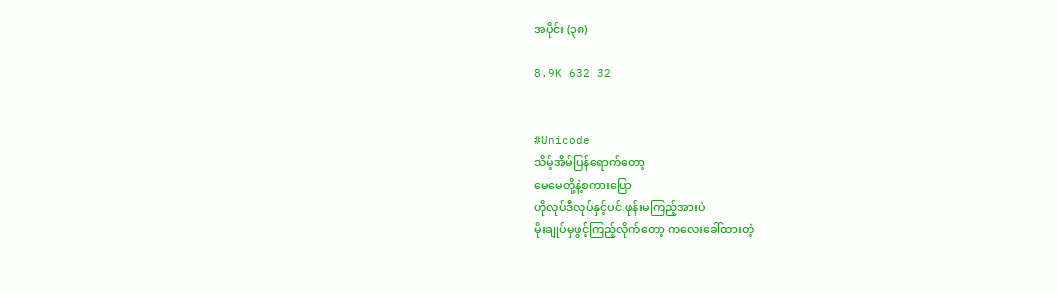အပိုင်း (၃၈)

8.9K 632 32


#Unicode
သိမ့်အိမ်ပြန်ရောက်တော့
မေမေတို့နဲ့စကားပြော
ဟိုလုပ်ဒီလုပ်နှင့်ပင် ဖုန်းမကြည့်အားပဲ
မိုးချုပ်မှဖွင့်ကြည့်လိုက်တော့ ကလေးခေါ်ထားတဲ့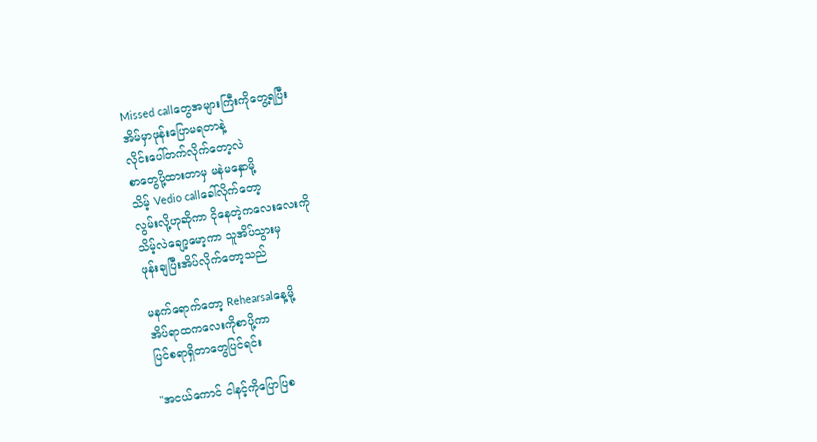Missed callတွေအများကြီးကိုတွေ့ရပြီး
အိမ်မှာဖုန်းပြောမရတာနဲ့
လိုင်းပေါ်တက်လိုက်တော့လဲ
စာတွေပို့ထားတာမှ မနဲမနှောမို့
သိမ့် Vedio callခေါ်လိုက်တော့
လွမ်းလို့ဟုဆိုကာ ငိုနေတဲ့ကလေးလေးကို
သိမ့်လဲချော့မော့ကာ သူအိပ်သွားမှ
ဖုန်းချပြီးအိပ်လိုက်တော့သည်

မနက်ရောက်တော့ Rehearsalနေ့မို့
အိပ်ရာထကလေးကိုစာပို့ကာ
ပြင်စရာရှိတာတွေပြင်ရင်း

"အငယ်ကောင် ငါနင့်ကိုပြောပြစ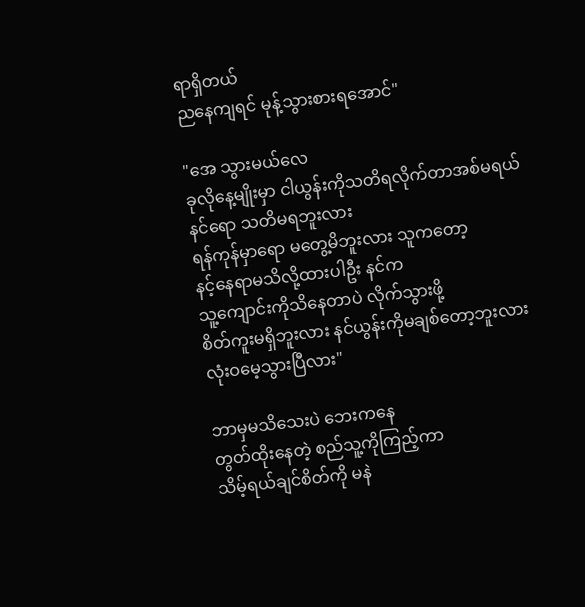ရာရှိတယ်
ညနေကျရင် မုန့်သွားစားရအောင်"

"အေ သွားမယ်လေ
ခုလိုနေ့မျိုးမှာ ငါယွန်းကိုသတိရလိုက်တာအစ်မရယ်
နင်ရော သတိမရဘူးလား
ရန်ကုန်မှာရော မတွေ့မိဘူးလား သူကတော့
နင့်နေရာမသိလို့ထားပါဦး နင်က
သူ့ကျောင်းကိုသိနေတာပဲ လိုက်သွားဖို့
စိတ်ကူးမရှိဘူးလား နင်ယွန်းကိုမချစ်တော့ဘူးလား
လုံးဝမေ့သွားပြီလား"

ဘာမှမသိသေးပဲ ဘေးကနေ
တွတ်ထိုးနေတဲ့ စည်သူ့ကိုကြည့်ကာ
သိမ့်ရယ်ချင်စိတ်ကို မနဲ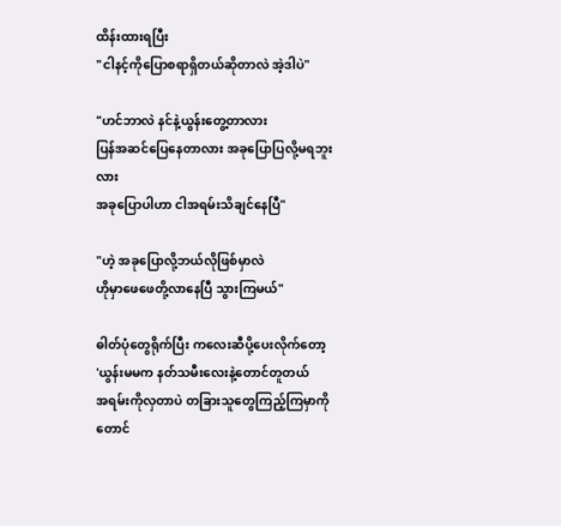ထိန်းထားရပြီး
"ငါနင့်ကိုပြောစရာရှိတယ်ဆိုတာလဲ အဲ့ဒါပဲ"

"ဟင်ဘာလဲ နင်နဲ့ယွန်းတွေ့တာလား
ပြန်အဆင်ပြေနေတာလား အခုပြောပြလို့မရဘူးလား
အခုပြောပါဟာ ငါအရမ်းသိချင်နေပြီ"

"ဟဲ့ အခုပြောလို့ဘယ်လိုဖြစ်မှာလဲ
ဟိုမှာဖေဖေတို့လာနေပြီ သွားကြမယ်"

ဓါတ်ပုံတွေရိုက်ပြီး ကလေးဆီပို့ပေးလိုက်တော့
'ယွန်းမမက နတ်သမီးလေးနဲ့တောင်တူတယ်
အရမ်းကိုလှတာပဲ တခြားသူတွေကြည့်ကြမှာကိုတောင်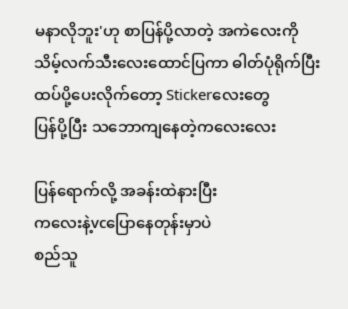မနာလိုဘူး'ဟု စာပြန်ပို့လာတဲ့ အကဲလေးကို
သိမ့်လက်သီးလေးထောင်ပြကာ ဓါတ်ပုံရိုက်ပြီး
ထပ်ပို့ပေးလိုက်တော့ Stickerလေးတွေ
ပြန်ပို့ပြီး သဘောကျနေတဲ့ကလေးလေး

ပြန်ရောက်လို့ အခန်းထဲနားပြီး
ကလေးနဲ့vcပြောနေတုန်းမှာပဲ
စည်သူ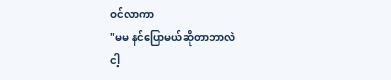ဝင်လာကာ
"မမ နင်ပြောမယ်ဆိုတာဘာလဲ
ငါ့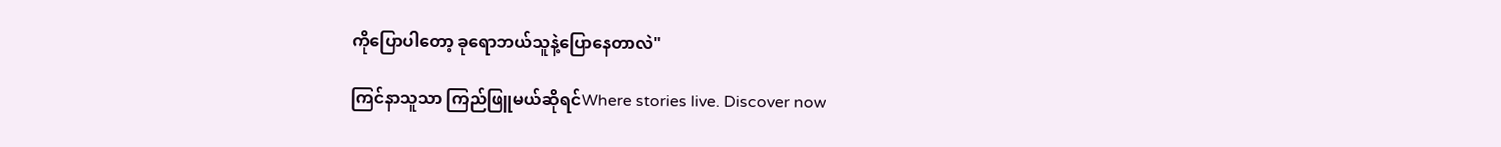ကိုပြောပါတော့ ခုရောဘယ်သူနဲ့ပြောနေတာလဲ"

ကြင်နာသူသာ ကြည်ဖြူမယ်ဆိုရင်Where stories live. Discover now